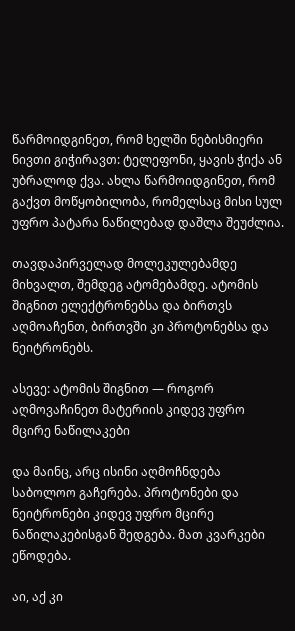წარმოიდგინეთ, რომ ხელში ნებისმიერი ნივთი გიჭირავთ: ტელეფონი, ყავის ჭიქა ან უბრალოდ ქვა. ახლა წარმოიდგინეთ, რომ გაქვთ მოწყობილობა, რომელსაც მისი სულ უფრო პატარა ნაწილებად დაშლა შეუძლია.

თავდაპირველად მოლეკულებამდე მიხვალთ, შემდეგ ატომებამდე. ატომის შიგნით ელექტრონებსა და ბირთვს აღმოაჩენთ, ბირთვში კი პროტონებსა და ნეიტრონებს.

ასევე: ატომის შიგნით — როგორ აღმოვაჩინეთ მატერიის კიდევ უფრო მცირე ნაწილაკები

და მაინც, არც ისინი აღმოჩნდება საბოლოო გაჩერება. პროტონები და ნეიტრონები კიდევ უფრო მცირე ნაწილაკებისგან შედგება. მათ კვარკები ეწოდება.

აი, აქ კი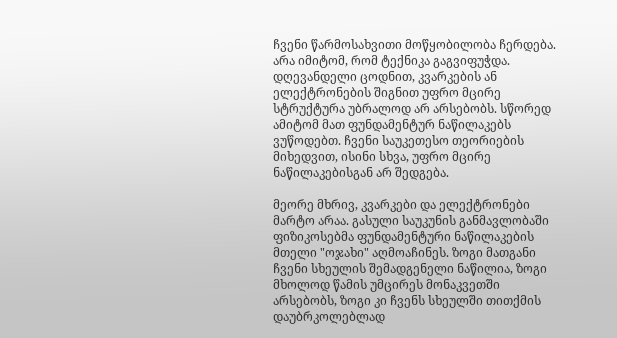ჩვენი წარმოსახვითი მოწყობილობა ჩერდება. არა იმიტომ, რომ ტექნიკა გაგვიფუჭდა. დღევანდელი ცოდნით, კვარკების ან ელექტრონების შიგნით უფრო მცირე სტრუქტურა უბრალოდ არ არსებობს. სწორედ ამიტომ მათ ფუნდამენტურ ნაწილაკებს ვუწოდებთ. ჩვენი საუკეთესო თეორიების მიხედვით, ისინი სხვა, უფრო მცირე ნაწილაკებისგან არ შედგება.

მეორე მხრივ, კვარკები და ელექტრონები მარტო არაა. გასული საუკუნის განმავლობაში ფიზიკოსებმა ფუნდამენტური ნაწილაკების მთელი "ოჯახი" აღმოაჩინეს. ზოგი მათგანი ჩვენი სხეულის შემადგენელი ნაწილია, ზოგი მხოლოდ წამის უმცირეს მონაკვეთში არსებობს, ზოგი კი ჩვენს სხეულში თითქმის დაუბრკოლებლად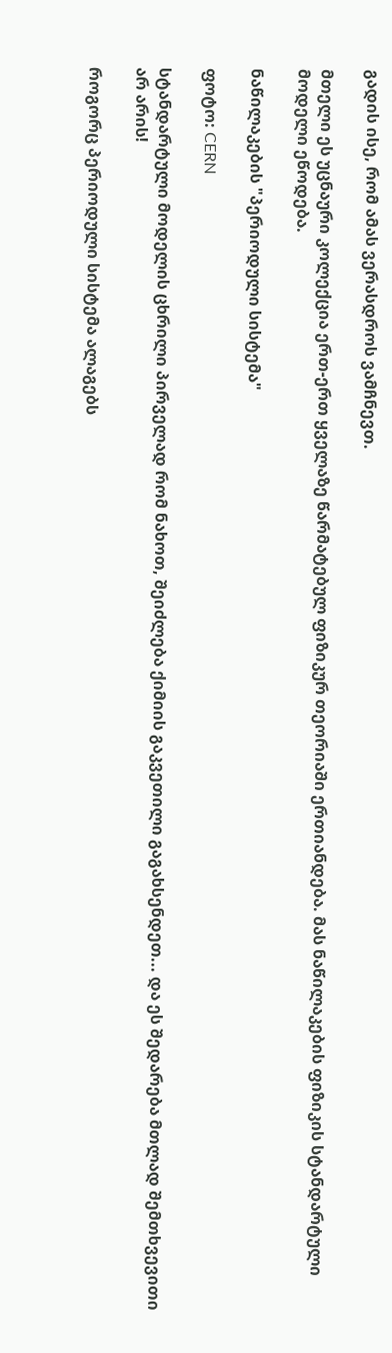გადის ისე, რომ ამას ვერასდროს ვამჩნევთ.

მთელი ეს უცნაური კოლექცია ერთ-ერთ ყველაზე წარმატებულ ფიზიკურ თეორიაში ერთიანდება. მას ნაწილაკების ფიზიკის სტანდარტული მოდელი ეწოდება.

ნაწილაკების "პერიოდული სისტემა"

ფოტო: CERN

სტანდარტული მოდელის ცხრილი პირველად რომ ნახოთ, შეიძლება ქიმიის გაკვეთილი გაგახსენდეთ... და ეს შედარება მთლად შემთხვევითი არ არის!

როგორც პერიოდული სისტემა ალაგებს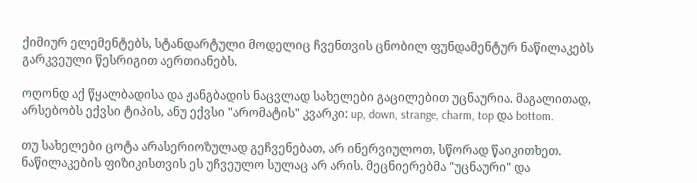ქიმიურ ელემენტებს, სტანდარტული მოდელიც ჩვენთვის ცნობილ ფუნდამენტურ ნაწილაკებს გარკვეული წესრიგით აერთიანებს.

ოღონდ აქ წყალბადისა და ჟანგბადის ნაცვლად სახელები გაცილებით უცნაურია. მაგალითად, არსებობს ექვსი ტიპის, ანუ ექვსი "არომატის" კვარკი: up, down, strange, charm, top და bottom.

თუ სახელები ცოტა არასერიოზულად გეჩვენებათ, არ ინერვიულოთ, სწორად წაიკითხეთ. ნაწილაკების ფიზიკისთვის ეს უჩვეულო სულაც არ არის. მეცნიერებმა "უცნაური" და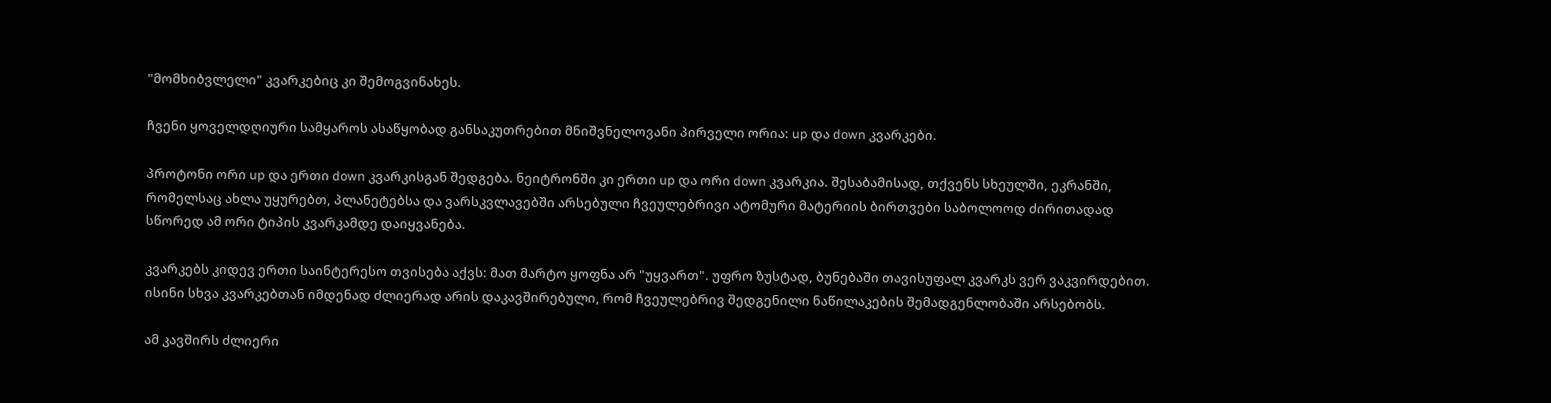"მომხიბვლელი" კვარკებიც კი შემოგვინახეს.

ჩვენი ყოველდღიური სამყაროს ასაწყობად განსაკუთრებით მნიშვნელოვანი პირველი ორია: up და down კვარკები.

პროტონი ორი up და ერთი down კვარკისგან შედგება. ნეიტრონში კი ერთი up და ორი down კვარკია. შესაბამისად, თქვენს სხეულში, ეკრანში, რომელსაც ახლა უყურებთ, პლანეტებსა და ვარსკვლავებში არსებული ჩვეულებრივი ატომური მატერიის ბირთვები საბოლოოდ ძირითადად სწორედ ამ ორი ტიპის კვარკამდე დაიყვანება.

კვარკებს კიდევ ერთი საინტერესო თვისება აქვს: მათ მარტო ყოფნა არ "უყვართ". უფრო ზუსტად, ბუნებაში თავისუფალ კვარკს ვერ ვაკვირდებით. ისინი სხვა კვარკებთან იმდენად ძლიერად არის დაკავშირებული, რომ ჩვეულებრივ შედგენილი ნაწილაკების შემადგენლობაში არსებობს.

ამ კავშირს ძლიერი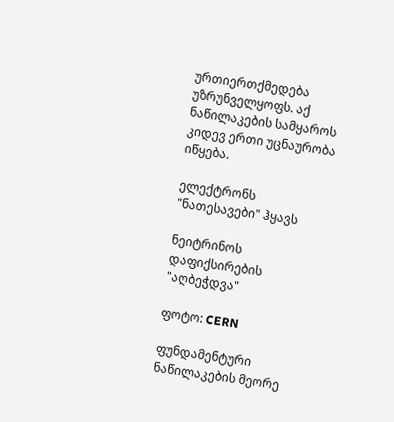ურთიერთქმედება უზრუნველყოფს. აქ ნაწილაკების სამყაროს კიდევ ერთი უცნაურობა იწყება.

ელექტრონს "ნათესავები" ჰყავს

ნეიტრინოს დაფიქსირების "აღბეჭდვა"

ფოტო: CERN

ფუნდამენტური ნაწილაკების მეორე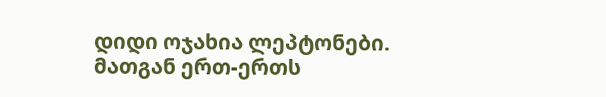დიდი ოჯახია ლეპტონები. მათგან ერთ-ერთს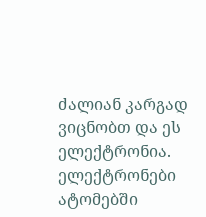ძალიან კარგად ვიცნობთ და ეს ელექტრონია. ელექტრონები ატომებში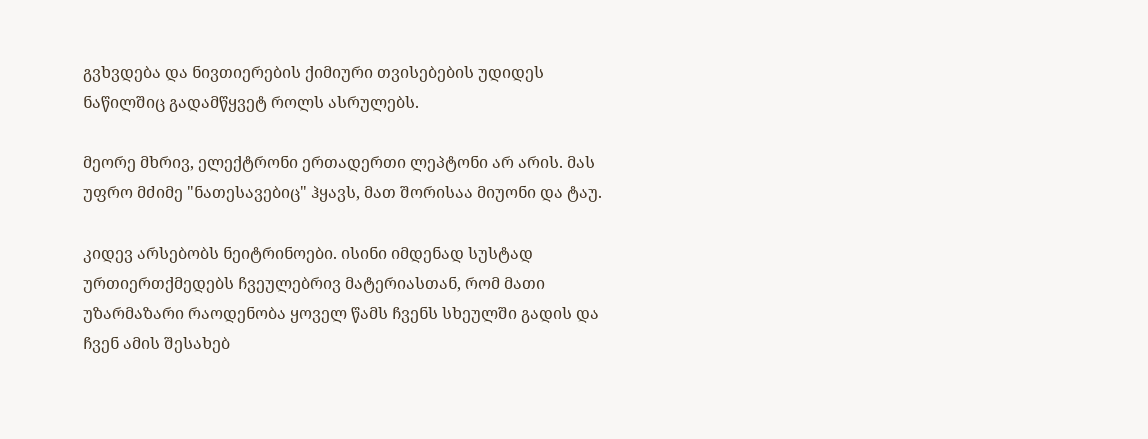გვხვდება და ნივთიერების ქიმიური თვისებების უდიდეს ნაწილშიც გადამწყვეტ როლს ასრულებს.

მეორე მხრივ, ელექტრონი ერთადერთი ლეპტონი არ არის. მას უფრო მძიმე "ნათესავებიც" ჰყავს, მათ შორისაა მიუონი და ტაუ.

კიდევ არსებობს ნეიტრინოები. ისინი იმდენად სუსტად ურთიერთქმედებს ჩვეულებრივ მატერიასთან, რომ მათი უზარმაზარი რაოდენობა ყოველ წამს ჩვენს სხეულში გადის და ჩვენ ამის შესახებ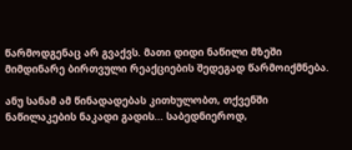წარმოდგენაც არ გვაქვს. მათი დიდი ნაწილი მზეში მიმდინარე ბირთვული რეაქციების შედეგად წარმოიქმნება.

ანუ სანამ ამ წინადადებას კითხულობთ, თქვენში ნაწილაკების ნაკადი გადის... საბედნიეროდ,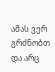ამას ვერ გრძნობთ და არც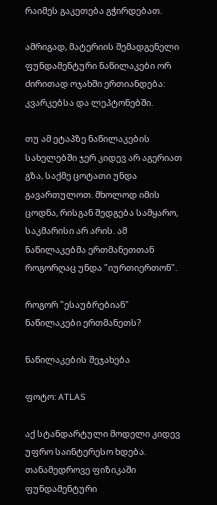რაიმეს გაკეთება გჭირდებათ.

ამრიგად, მატერიის შემადგენელი ფუნდამენტური ნაწილაკები ორ ძირითად ოჯახში ერთიანდება: კვარკებსა და ლეპტონებში.

თუ ამ ეტაპზე ნაწილაკების სახელებში ჯერ კიდევ არ აგერიათ გზა, საქმე ცოტათი უნდა გავართულოთ. მხოლოდ იმის ცოდნა, რისგან შედგება სამყარო, საკმარისი არ არის. ამ ნაწილაკებმა ერთმანეთთან როგორღაც უნდა "იურთიერთონ".

როგორ "ესაუბრებიან" ნაწილაკები ერთმანეთს?

ნაწილაკების შეჯახება

ფოტო: ATLAS

აქ სტანდარტული მოდელი კიდევ უფრო საინტერესო ხდება. თანამედროვე ფიზიკაში ფუნდამენტური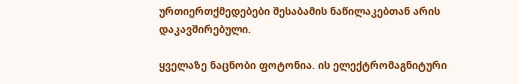ურთიერთქმედებები შესაბამის ნაწილაკებთან არის დაკავშირებული.

ყველაზე ნაცნობი ფოტონია. ის ელექტრომაგნიტური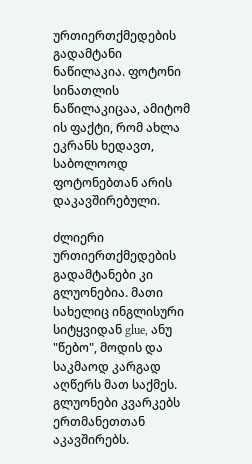ურთიერთქმედების გადამტანი ნაწილაკია. ფოტონი სინათლის ნაწილაკიცაა, ამიტომ ის ფაქტი, რომ ახლა ეკრანს ხედავთ, საბოლოოდ ფოტონებთან არის დაკავშირებული.

ძლიერი ურთიერთქმედების გადამტანები კი გლუონებია. მათი სახელიც ინგლისური სიტყვიდან glue, ანუ "წებო", მოდის და საკმაოდ კარგად აღწერს მათ საქმეს. გლუონები კვარკებს ერთმანეთთან აკავშირებს.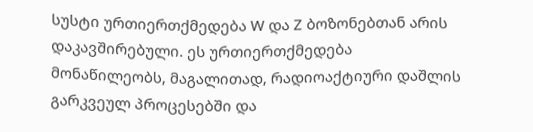სუსტი ურთიერთქმედება W და Z ბოზონებთან არის დაკავშირებული. ეს ურთიერთქმედება მონაწილეობს, მაგალითად, რადიოაქტიური დაშლის გარკვეულ პროცესებში და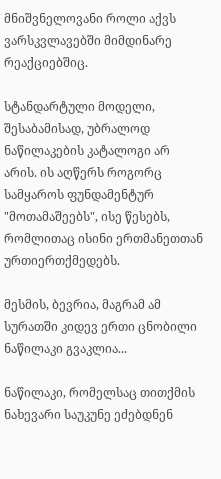მნიშვნელოვანი როლი აქვს ვარსკვლავებში მიმდინარე რეაქციებშიც.

სტანდარტული მოდელი, შესაბამისად, უბრალოდ ნაწილაკების კატალოგი არ არის. ის აღწერს როგორც სამყაროს ფუნდამენტურ "მოთამაშეებს", ისე წესებს, რომლითაც ისინი ერთმანეთთან ურთიერთქმედებს.

მესმის, ბევრია, მაგრამ ამ სურათში კიდევ ერთი ცნობილი ნაწილაკი გვაკლია...

ნაწილაკი, რომელსაც თითქმის ნახევარი საუკუნე ეძებდნენ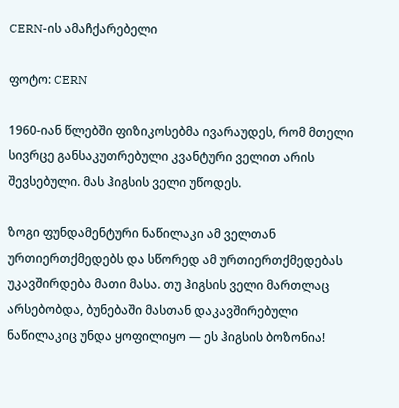CERN-ის ამაჩქარებელი

ფოტო: CERN

1960-იან წლებში ფიზიკოსებმა ივარაუდეს, რომ მთელი სივრცე განსაკუთრებული კვანტური ველით არის შევსებული. მას ჰიგსის ველი უწოდეს.

ზოგი ფუნდამენტური ნაწილაკი ამ ველთან ურთიერთქმედებს და სწორედ ამ ურთიერთქმედებას უკავშირდება მათი მასა. თუ ჰიგსის ველი მართლაც არსებობდა, ბუნებაში მასთან დაკავშირებული ნაწილაკიც უნდა ყოფილიყო — ეს ჰიგსის ბოზონია!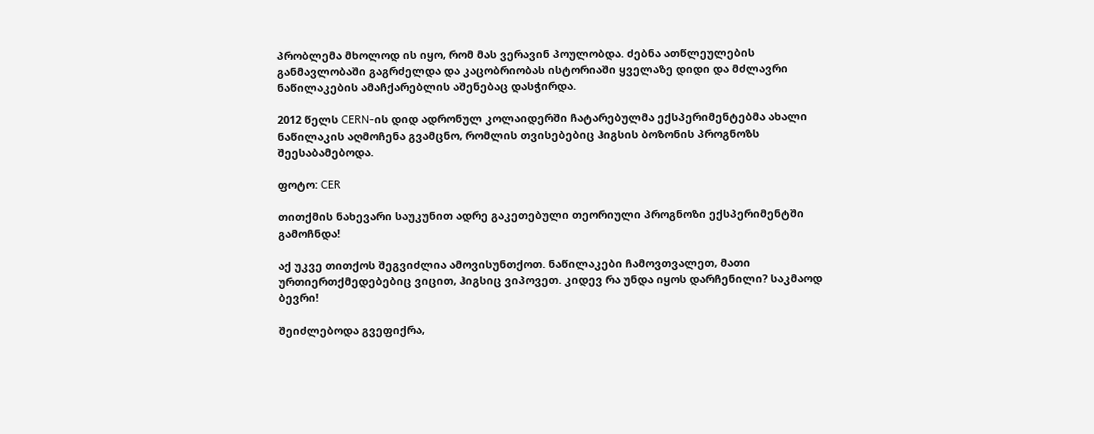პრობლემა მხოლოდ ის იყო, რომ მას ვერავინ პოულობდა. ძებნა ათწლეულების განმავლობაში გაგრძელდა და კაცობრიობას ისტორიაში ყველაზე დიდი და მძლავრი ნაწილაკების ამაჩქარებლის აშენებაც დასჭირდა.

2012 წელს CERN-ის დიდ ადრონულ კოლაიდერში ჩატარებულმა ექსპერიმენტებმა ახალი ნაწილაკის აღმოჩენა გვამცნო, რომლის თვისებებიც ჰიგსის ბოზონის პროგნოზს შეესაბამებოდა.

ფოტო: CER

თითქმის ნახევარი საუკუნით ადრე გაკეთებული თეორიული პროგნოზი ექსპერიმენტში გამოჩნდა!

აქ უკვე თითქოს შეგვიძლია ამოვისუნთქოთ. ნაწილაკები ჩამოვთვალეთ, მათი ურთიერთქმედებებიც ვიცით, ჰიგსიც ვიპოვეთ. კიდევ რა უნდა იყოს დარჩენილი? საკმაოდ ბევრი!

შეიძლებოდა გვეფიქრა,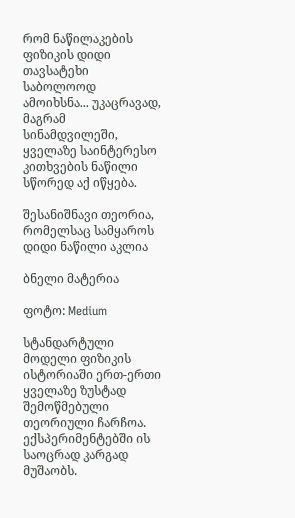რომ ნაწილაკების ფიზიკის დიდი თავსატეხი საბოლოოდ ამოიხსნა... უკაცრავად, მაგრამ სინამდვილეში, ყველაზე საინტერესო კითხვების ნაწილი სწორედ აქ იწყება.

შესანიშნავი თეორია, რომელსაც სამყაროს დიდი ნაწილი აკლია

ბნელი მატერია

ფოტო: Medium

სტანდარტული მოდელი ფიზიკის ისტორიაში ერთ-ერთი ყველაზე ზუსტად შემოწმებული თეორიული ჩარჩოა. ექსპერიმენტებში ის საოცრად კარგად მუშაობს.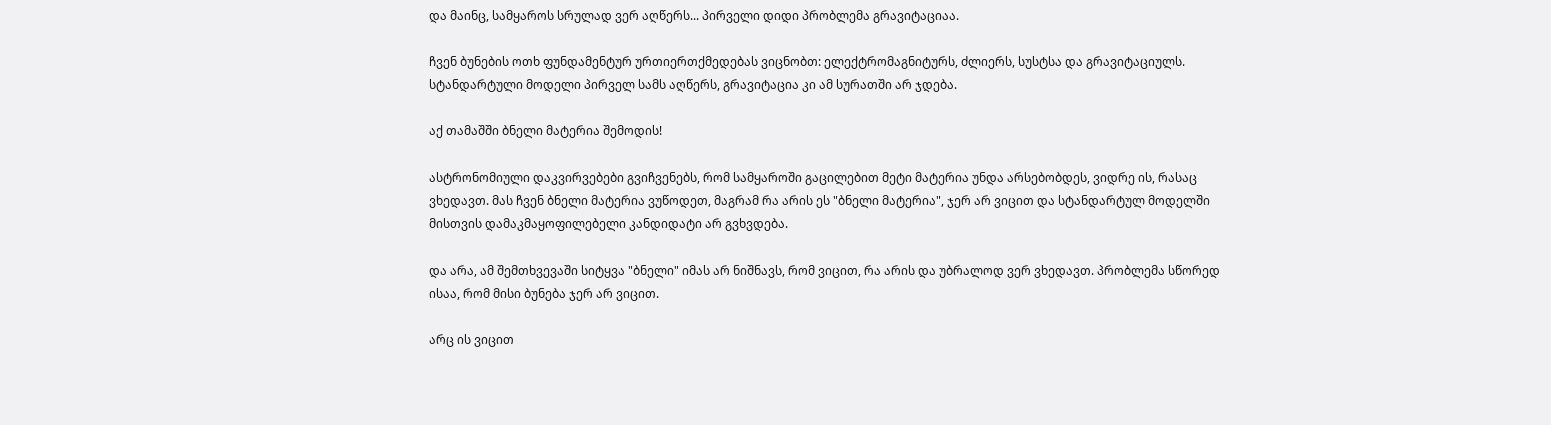და მაინც, სამყაროს სრულად ვერ აღწერს... პირველი დიდი პრობლემა გრავიტაციაა.

ჩვენ ბუნების ოთხ ფუნდამენტურ ურთიერთქმედებას ვიცნობთ: ელექტრომაგნიტურს, ძლიერს, სუსტსა და გრავიტაციულს. სტანდარტული მოდელი პირველ სამს აღწერს, გრავიტაცია კი ამ სურათში არ ჯდება.

აქ თამაშში ბნელი მატერია შემოდის!

ასტრონომიული დაკვირვებები გვიჩვენებს, რომ სამყაროში გაცილებით მეტი მატერია უნდა არსებობდეს, ვიდრე ის, რასაც ვხედავთ. მას ჩვენ ბნელი მატერია ვუწოდეთ, მაგრამ რა არის ეს "ბნელი მატერია", ჯერ არ ვიცით და სტანდარტულ მოდელში მისთვის დამაკმაყოფილებელი კანდიდატი არ გვხვდება.

და არა, ამ შემთხვევაში სიტყვა "ბნელი" იმას არ ნიშნავს, რომ ვიცით, რა არის და უბრალოდ ვერ ვხედავთ. პრობლემა სწორედ ისაა, რომ მისი ბუნება ჯერ არ ვიცით.

არც ის ვიცით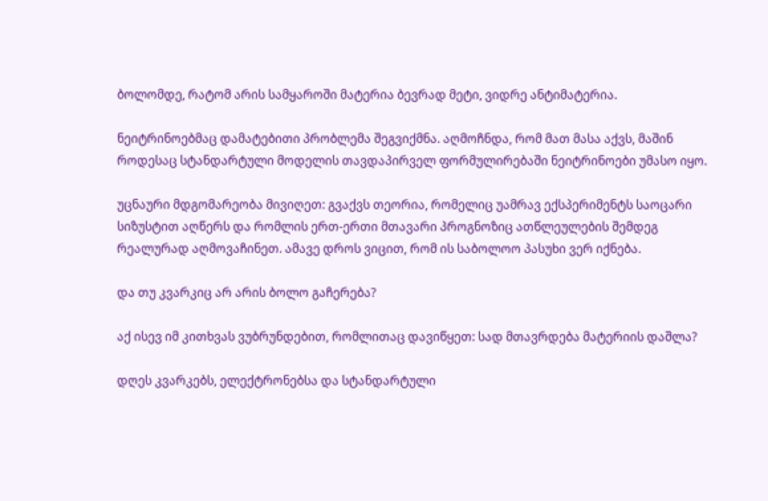ბოლომდე, რატომ არის სამყაროში მატერია ბევრად მეტი, ვიდრე ანტიმატერია.

ნეიტრინოებმაც დამატებითი პრობლემა შეგვიქმნა. აღმოჩნდა, რომ მათ მასა აქვს, მაშინ როდესაც სტანდარტული მოდელის თავდაპირველ ფორმულირებაში ნეიტრინოები უმასო იყო.

უცნაური მდგომარეობა მივიღეთ: გვაქვს თეორია, რომელიც უამრავ ექსპერიმენტს საოცარი სიზუსტით აღწერს და რომლის ერთ-ერთი მთავარი პროგნოზიც ათწლეულების შემდეგ რეალურად აღმოვაჩინეთ. ამავე დროს ვიცით, რომ ის საბოლოო პასუხი ვერ იქნება.

და თუ კვარკიც არ არის ბოლო გაჩერება?

აქ ისევ იმ კითხვას ვუბრუნდებით, რომლითაც დავიწყეთ: სად მთავრდება მატერიის დაშლა?

დღეს კვარკებს, ელექტრონებსა და სტანდარტული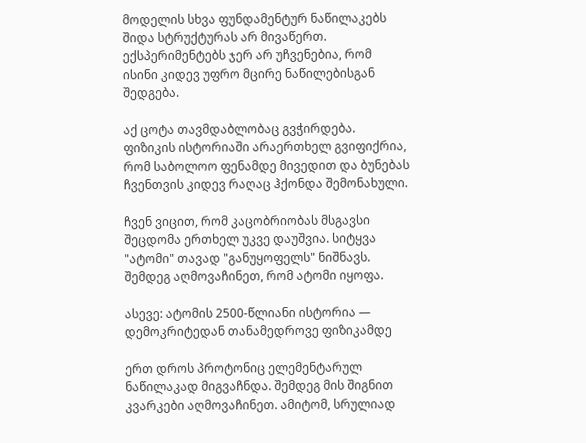მოდელის სხვა ფუნდამენტურ ნაწილაკებს შიდა სტრუქტურას არ მივაწერთ. ექსპერიმენტებს ჯერ არ უჩვენებია, რომ ისინი კიდევ უფრო მცირე ნაწილებისგან შედგება.

აქ ცოტა თავმდაბლობაც გვჭირდება. ფიზიკის ისტორიაში არაერთხელ გვიფიქრია, რომ საბოლოო ფენამდე მივედით და ბუნებას ჩვენთვის კიდევ რაღაც ჰქონდა შემონახული.

ჩვენ ვიცით, რომ კაცობრიობას მსგავსი შეცდომა ერთხელ უკვე დაუშვია. სიტყვა "ატომი" თავად "განუყოფელს" ნიშნავს. შემდეგ აღმოვაჩინეთ, რომ ატომი იყოფა.

ასევე: ატომის 2500-წლიანი ისტორია — დემოკრიტედან თანამედროვე ფიზიკამდე

ერთ დროს პროტონიც ელემენტარულ ნაწილაკად მიგვაჩნდა. შემდეგ მის შიგნით კვარკები აღმოვაჩინეთ. ამიტომ, სრულიად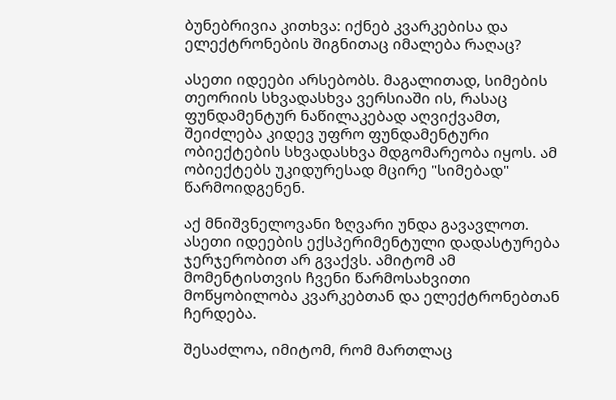ბუნებრივია კითხვა: იქნებ კვარკებისა და ელექტრონების შიგნითაც იმალება რაღაც?

ასეთი იდეები არსებობს. მაგალითად, სიმების თეორიის სხვადასხვა ვერსიაში ის, რასაც ფუნდამენტურ ნაწილაკებად აღვიქვამთ, შეიძლება კიდევ უფრო ფუნდამენტური ობიექტების სხვადასხვა მდგომარეობა იყოს. ამ ობიექტებს უკიდურესად მცირე "სიმებად" წარმოიდგენენ.

აქ მნიშვნელოვანი ზღვარი უნდა გავავლოთ. ასეთი იდეების ექსპერიმენტული დადასტურება ჯერჯერობით არ გვაქვს. ამიტომ ამ მომენტისთვის ჩვენი წარმოსახვითი მოწყობილობა კვარკებთან და ელექტრონებთან ჩერდება.

შესაძლოა, იმიტომ, რომ მართლაც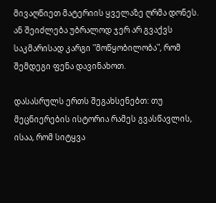მივაღწიეთ მატერიის ყველაზე ღრმა დონეს. ან შეიძლება უბრალოდ ჯერ არ გვაქვს საკმარისად კარგი "მოწყობილობა", რომ შემდეგი ფენა დავინახოთ.

დასასრულს ერთს შეგახსენებთ: თუ მეცნიერების ისტორია რამეს გვასწავლის, ისაა, რომ სიტყვა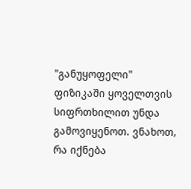"განუყოფელი" ფიზიკაში ყოველთვის სიფრთხილით უნდა გამოვიყენოთ. ვნახოთ, რა იქნება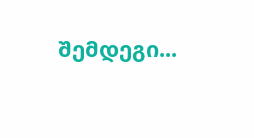შემდეგი...